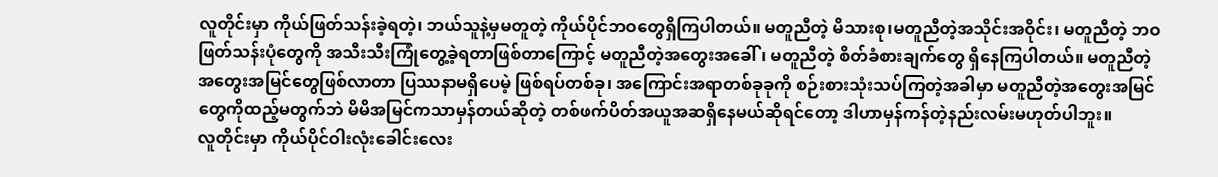လူတိုင်းမှာ ကိုယ်ဖြတ်သန်းခဲ့ရတဲ့၊ ဘယ်သူနဲ့မှမတူတဲ့ ကိုယ်ပိုင်ဘဝတွေရှိကြပါတယ်။ မတူညီတဲ့ မိသားစု၊မတူညီတဲ့အသိုင်းအဝိုင်း၊ မတူညီတဲ့ ဘဝဖြတ်သန်းပုံတွေကို အသီးသီးကြုံတွေ့ခဲ့ရတာဖြစ်တာကြောင့် မတူညီတဲ့အတွေးအခေါ်၊ မတူညီတဲ့ စိတ်ခံစားချက်တွေ ရှိနေကြပါတယ်။ မတူညီတဲ့အတွေးအမြင်တွေဖြစ်လာတာ ပြဿနာမရှိပေမဲ့ ဖြစ်ရပ်တစ်ခု၊ အကြောင်းအရာတစ်ခုခုကို စဉ်းစားသုံးသပ်ကြတဲ့အခါမှာ မတူညီတဲ့အတွေးအမြင်တွေကိုထည့်မတွက်ဘဲ မိမိအမြင်ကသာမှန်တယ်ဆိုတဲ့ တစ်ဖက်ပိတ်အယူအဆရှိနေမယ်ဆိုရင်တော့ ဒါဟာမှန်ကန်တဲ့နည်းလမ်းမဟုတ်ပါဘူး။
လူတိုင်းမှာ ကိုယ်ပိုင်ဝါးလုံးခေါင်းလေး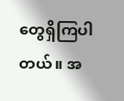တွေရှိကြပါတယ်။ အ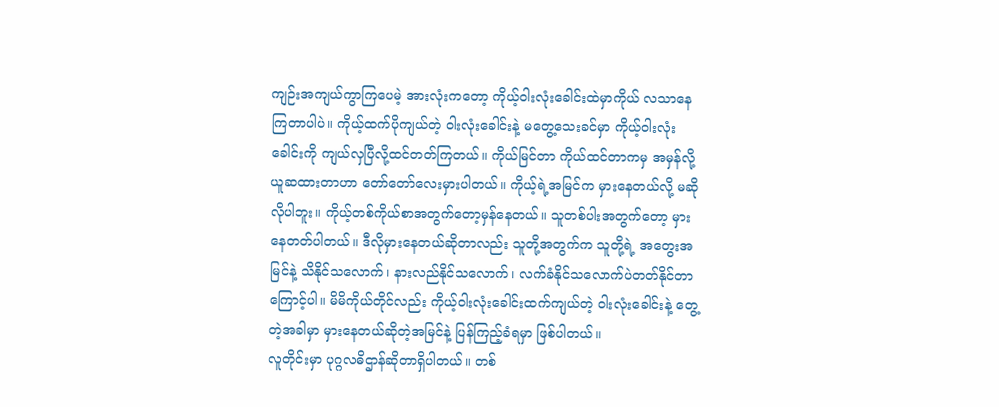ကျဉ်းအကျယ်ကွာကြပေမဲ့ အားလုံးကတော့ ကိုယ့်ဝါးလုံးခေါင်းထဲမှာကိုယ် လသာနေကြတာပါပဲ။ ကိုယ့်ထက်ပိုကျယ်တဲ့ ဝါးလုံးခေါင်းနဲ့ မတွေ့သေးခင်မှာ ကိုယ့်ဝါးလုံးခေါင်းကို ကျယ်လှပြီလို့ထင်တတ်ကြတယ်။ ကိုယ်မြင်တာ ကိုယ်ထင်တာကမှ အမှန်လို့ယူဆထားတာဟာ တော်တော်လေးမှားပါတယ်။ ကိုယ့်ရဲ့အမြင်က မှားနေတယ်လို့ မဆိုလိုပါဘူး။ ကိုယ့်တစ်ကိုယ်စာအတွက်တော့မှန်နေတယ်။ သူတစ်ပါးအတွက်တော့ မှားနေတတ်ပါတယ်။ ဒီလိုမှားနေတယ်ဆိုတာလည်း သူတို့အတွက်က သူတို့ရဲ့ အတွေးအမြင်နဲ့ သိနိုင်သလောက်၊ နားလည်နိုင်သလောက်၊ လက်ခံနိုင်သလောက်ပဲတတ်နိုင်တာကြောင့်ပါ။ မိမိကိုယ်တိုင်လည်း ကိုယ့်ဝါးလုံးခေါင်းထက်ကျယ်တဲ့ ဝါးလုံးခေါင်းနဲ့ တွေ့တဲ့အခါမှာ မှားနေတယ်ဆိုတဲ့အမြင်နဲ့ ပြန်ကြည့်ခံရမှာ ဖြစ်ပါတယ်။
လူတိုင်းမှာ ပုဂ္ဂလဓိဌာန်ဆိုတာရှိပါတယ်။ တစ်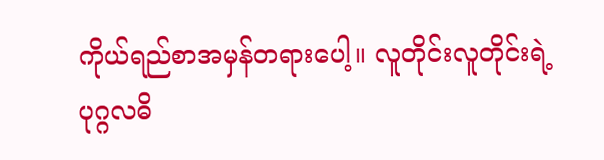ကိုယ်ရည်စာအမှန်တရားပေါ့။ လူတိုင်းလူတိုင်းရဲ့ ပုဂ္ဂလဓိ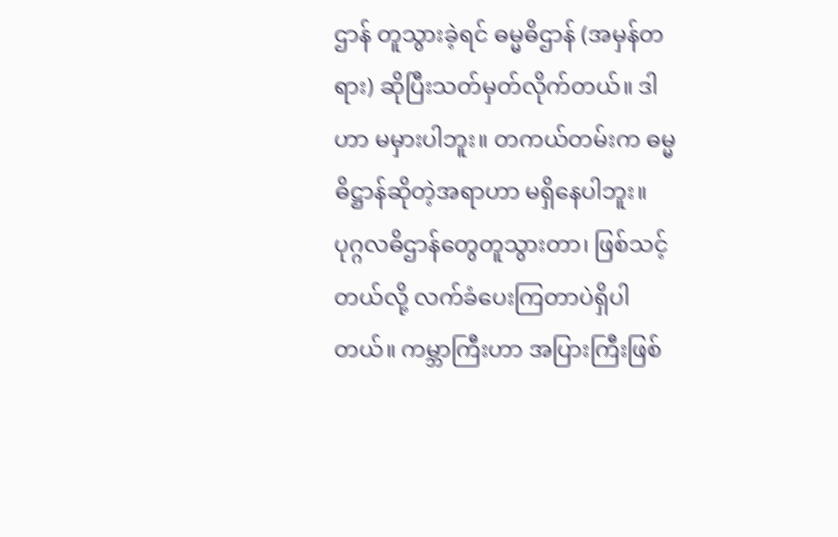ဌာန် တူသွားခဲ့ရင် ဓမ္မဓိဌာန် (အမှန်တရား) ဆိုပြီးသတ်မှတ်လိုက်တယ်။ ဒါဟာ မမှားပါဘူး။ တကယ်တမ်းက ဓမ္မဓိဋ္ဌာန်ဆိုတဲ့အရာဟာ မရှိနေပါဘူး။ ပုဂ္ဂလဓိဌာန်တွေတူသွားတာ၊ ဖြစ်သင့်တယ်လို့ လက်ခံပေးကြတာပဲရှိပါတယ်။ ကမ္ဘာကြီးဟာ အပြားကြီးဖြစ်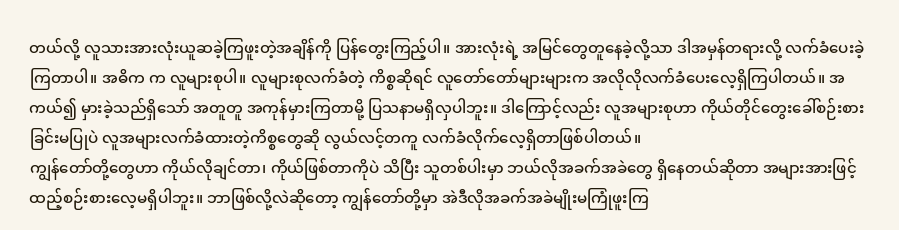တယ်လို့ လူသားအားလုံးယူဆခဲ့ကြဖူးတဲ့အချိန်ကို ပြန်တွေးကြည့်ပါ။ အားလုံးရဲ့ အမြင်တွေတူနေခဲ့လို့သာ ဒါအမှန်တရားလို့ လက်ခံပေးခဲ့ကြတာပါ။ အဓိက က လူများစုပါ။ လူများစုလက်ခံတဲ့ ကိစ္စဆိုရင် လူတော်တော်များများက အလိုလိုလက်ခံပေးလေ့ရှိကြပါတယ်။ အကယ်၍ မှားခဲ့သည်ရှိသော် အတူတူ အကုန်မှားကြတာမို့ ပြသနာမရှိလှပါဘူး။ ဒါကြောင့်လည်း လူအများစုဟာ ကိုယ်တိုင်တွေးခေါ်စဉ်းစားခြင်းမပြုပဲ လူအများလက်ခံထားတဲ့ကိစ္စတွေဆို လွယ်လင့်တကူ လက်ခံလိုက်လေ့ရှိတာဖြစ်ပါတယ်။
ကျွန်တော်တို့တွေဟာ ကိုယ်လိုချင်တာ၊ ကိုယ်ဖြစ်တာကိုပဲ သိပြီး သူတစ်ပါးမှာ ဘယ်လိုအခက်အခဲတွေ ရှိနေတယ်ဆိုတာ အများအားဖြင့် ထည့်စဉ်းစားလေ့မရှိပါဘူး။ ဘာဖြစ်လို့လဲဆိုတော့ ကျွန်တော်တို့မှာ အဲဒီလိုအခက်အခဲမျိုးမကြုံဖူးကြ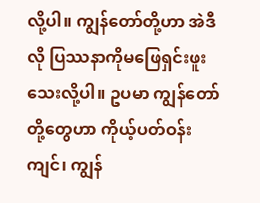လို့ပါ။ ကျွန်တော်တို့ဟာ အဲဒီလို ပြဿနာကိုမဖြေရှင်းဖူးသေးလို့ပါ။ ဥပမာ ကျွန်တော်တို့တွေဟာ ကိုယ့်ပတ်ဝန်းကျင်၊ ကျွန်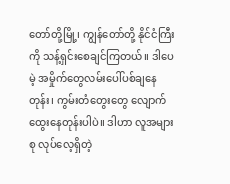တော်တို့မြို့၊ ကျွန်တော်တို့ နိုင်ငံကြီးကို သန့်ရှင်းစေချင်ကြတယ်။ ဒါပေမဲ့ အမှိုက်တွေလမ်းပေါ်ပစ်ချနေတုန်း၊ ကွမ်းတံတွေးတွေ လျောက်ထွေးနေတုန်းပါပဲ။ ဒါဟာ လူအများစု လုပ်လေ့ရှိတဲ့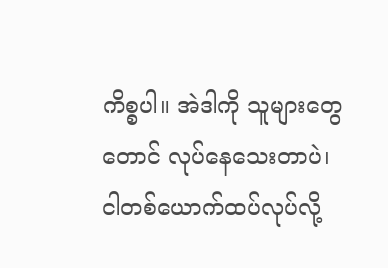ကိစ္စပါ။ အဲဒါကို သူများတွေတောင် လုပ်နေသေးတာပဲ၊ ငါတစ်ယောက်ထပ်လုပ်လို့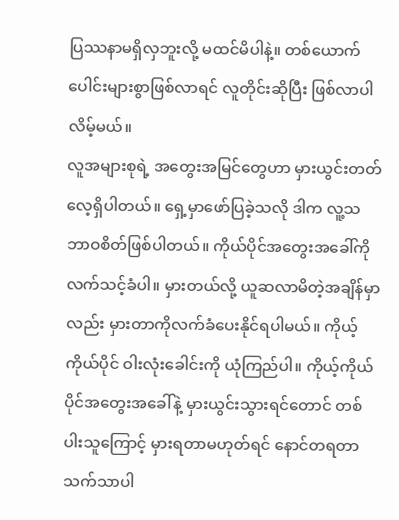ပြဿနာမရှိလှဘူးလို့ မထင်မိပါနဲ့။ တစ်ယောက်ပေါင်းများစွာဖြစ်လာရင် လူတိုင်းဆိုပြီး ဖြစ်လာပါလိမ့်မယ်။
လူအများစုရဲ့ အတွေးအမြင်တွေဟာ မှားယွင်းတတ်လေ့ရှိပါတယ်။ ရှေ့မှာဖော်ပြခဲ့သလို ဒါက လူ့သဘာဝစိတ်ဖြစ်ပါတယ်။ ကိုယ်ပိုင်အတွေးအခေါ်ကို လက်သင့်ခံပါ။ မှားတယ်လို့ ယူဆလာမိတဲ့အချိန်မှာလည်း မှားတာကိုလက်ခံပေးနိုင်ရပါမယ်။ ကိုယ့်ကိုယ်ပိုင် ဝါးလုံးခေါင်းကို ယုံကြည်ပါ။ ကိုယ့်ကိုယ်ပိုင်အတွေးအခေါ်နဲ့ မှားယွင်းသွားရင်တောင် တစ်ပါးသူကြောင့် မှားရတာမဟုတ်ရင် နောင်တရတာ သက်သာပါ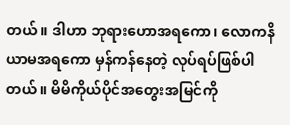တယ်။ ဒါဟာ ဘုရားဟောအရကော၊ လောကနိယာမအရကော မှန်ကန်နေတဲ့ လုပ်ရပ်ဖြစ်ပါတယ်။ မိမိကိုယ်ပိုင်အတွေးအမြင်ကို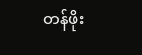တန်ဖိုး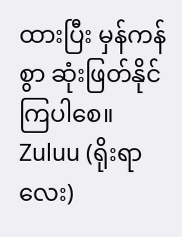ထားပြီး မှန်ကန်စွာ ဆုံးဖြတ်နိုင်ကြပါစေ။
Zuluu (ရိုးရာလေး)